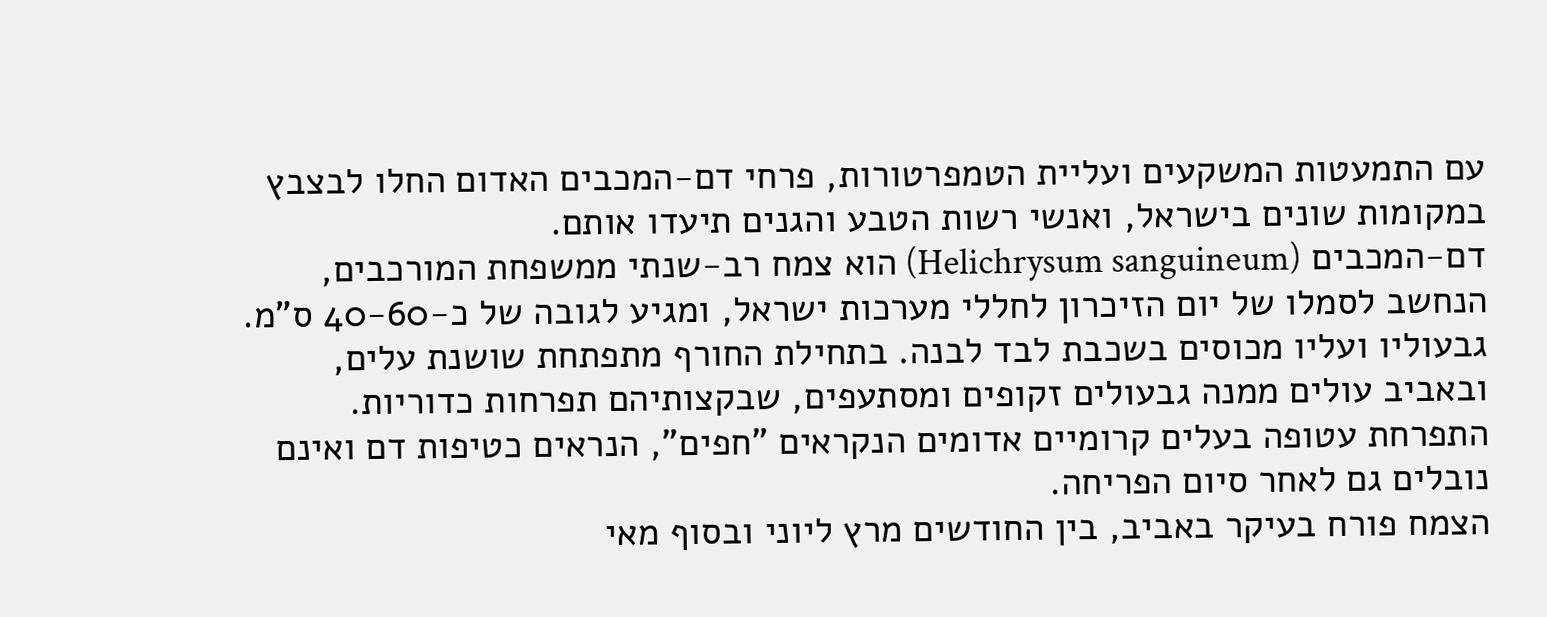עם התמעטות המשקעים ועליית הטמפרטורות, פרחי דם-המכבים האדום החלו לבצבץ במקומות שונים בישראל, ואנשי רשות הטבע והגנים תיעדו אותם.
דם-המכבים (Helichrysum sanguineum) הוא צמח רב-שנתי ממשפחת המורכבים, הנחשב לסמלו של יום הזיכרון לחללי מערכות ישראל, ומגיע לגובה של כ-40-60 ס"מ.
גבעוליו ועליו מכוסים בשכבת לבד לבנה. בתחילת החורף מתפתחת שושנת עלים, ובאביב עולים ממנה גבעולים זקופים ומסתעפים, שבקצותיהם תפרחות כדוריות. התפרחת עטופה בעלים קרומיים אדומים הנקראים "חפים", הנראים כטיפות דם ואינם נובלים גם לאחר סיום הפריחה.
הצמח פורח בעיקר באביב, בין החודשים מרץ ליוני ובסוף מאי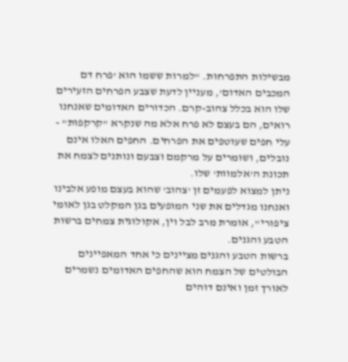מבשילות התפרחות. "למרות ששמו הוא 'פרח דם המכבים האדום', מעניין לדעת שצבע הפרחים הזעירים שלו הוא בכלל צהוב-קרם. הכדורים האדומים שאנחנו רואים, הם בעצם לא פרח אלא מה שנקרא "קרקפות" - עלי חפים שעוטפים את הפרחים. החפים האלו אינם נובלים, ושומרים על מרקמם וצבעם ונותנים לצמח את תכונת ה'אלמוות' שלו.
ניתן למצוא לפעמים זן 'צהוב' שהוא בעצם מופע אלבינו ואנחנו מגדלים את שני המופעים בגן המקלט בגן לאומי ציפורי", אומרת מרב לבל וין, אקולוגית צמחים ברשות הטבע והגנים.
ברשות הטבע והגנים מציינים כי אחד המאפיינים הבולטים של הצמח הוא שהחפים האדומים נשמרים לאורך זמן ואינם דוהים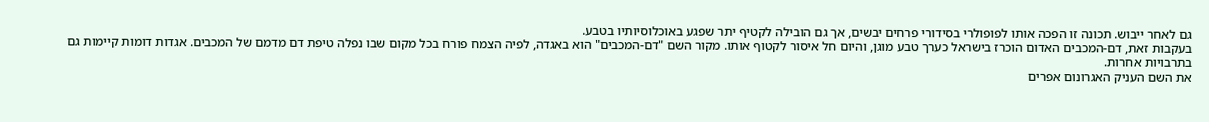גם לאחר ייבוש. תכונה זו הפכה אותו לפופולרי בסידורי פרחים יבשים, אך גם הובילה לקטיף יתר שפגע באוכלוסיותיו בטבע.
בעקבות זאת, דם-המכבים האדום הוכרז בישראל כערך טבע מוגן, והיום חל איסור לקטוף אותו. מקור השם "דם-המכבים" הוא באגדה, לפיה הצמח פורח בכל מקום שבו נפלה טיפת דם מדמם של המכבים. אגדות דומות קיימות גם בתרבויות אחרות.
את השם העניק האגרונום אפרים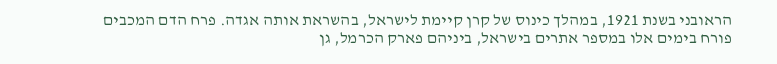הראובני בשנת 1921, במהלך כינוס של קרן קיימת לישראל, בהשראת אותה אגדה. פרח הדם המכבים פורח בימים אלו במספר אתרים בישראל, ביניהם פארק הכרמל, גן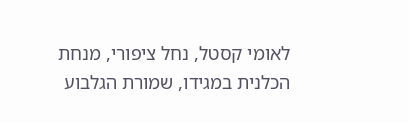לאומי קסטל, נחל ציפורי, מנחת הכלנית במגידו, שמורת הגלבוע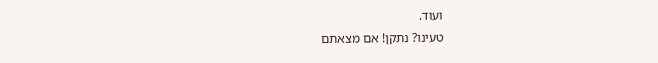ועוד.
טעינו? נתקן! אם מצאתם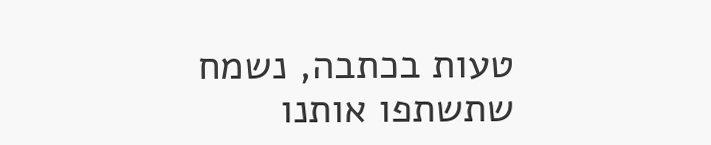טעות בכתבה, נשמח שתשתפו אותנו